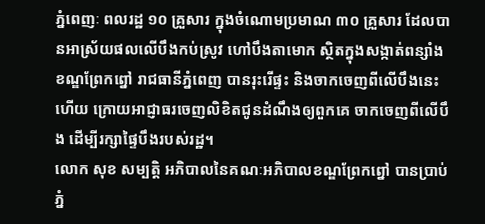ភ្នំពេញៈ ពលរដ្ឋ ១០ គ្រួសារ ក្នុងចំណោមប្រមាណ ៣០ គ្រួសារ ដែលបានអាស្រ័យផលលើបឹងកប់ស្រូវ ហៅបឹងតាមោក ស្ថិតក្នុងសង្កាត់ពន្សាំង ខណ្ឌព្រែកព្នៅ រាជធានីភ្នំពេញ បានរុះរើផ្ទះ និងចាកចេញពីលើបឹងនេះហើយ ក្រោយអាជ្ញាធរចេញលិខិតជូនដំណឹងឲ្យពួកគេ ចាកចេញពីលើបឹង ដើម្បីរក្សាផ្ទៃបឹងរបស់រដ្ឋ។
លោក សុខ សម្បត្តិ អភិបាលនៃគណៈអភិបាលខណ្ឌព្រែកព្នៅ បានប្រាប់ភ្នំ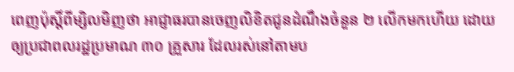ពេញប៉ុស្តិ៍ពីម្សិលមិញថា អាជ្ញាធរបានចេញលិខិតជូនដំណឹងចំនួន ២ លើកមកហើយ ដោយឲ្យប្រជាពលរដ្ឋប្រមាណ ៣០ គ្រួសារ ដែលរស់នៅតាមប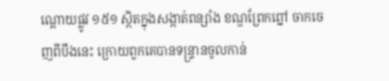ណ្ដោយផ្លូវ ១៥១ ស្ថិតក្នុងសង្កាត់ពន្សាំង ខណ្ឌព្រែកព្នៅ ចាកចេញពីបឹងនេះ ក្រោយពួកគេបានទន្ទ្រានចូលកាន់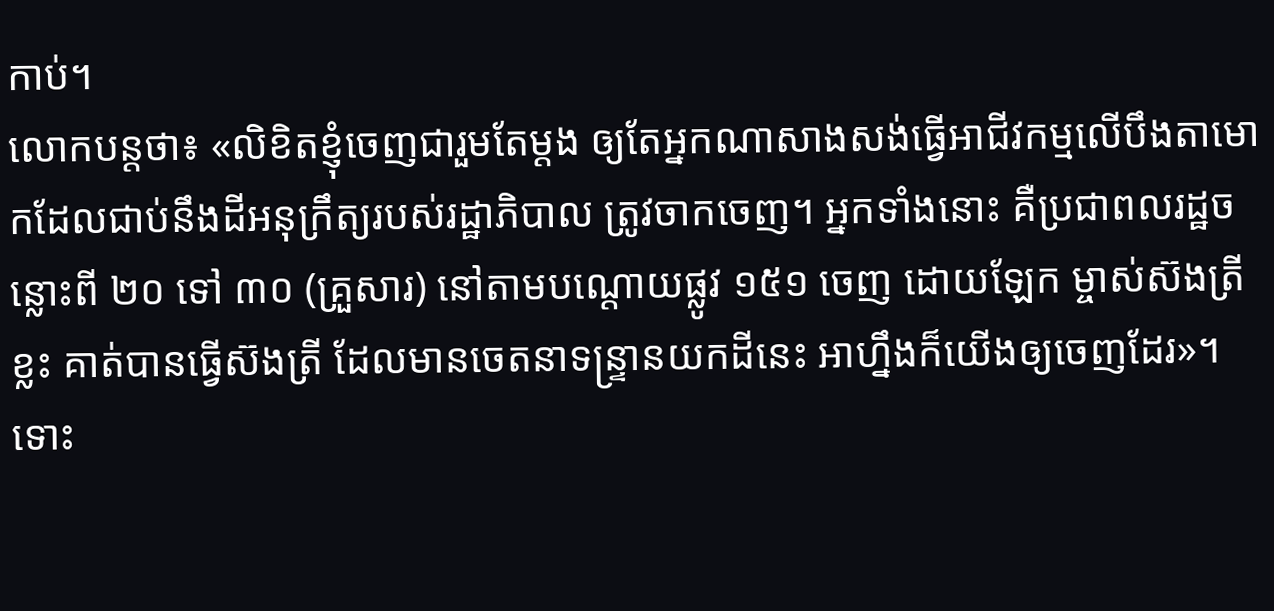កាប់។
លោកបន្តថា៖ «លិខិតខ្ញុំចេញជារួមតែម្តង ឲ្យតែអ្នកណាសាងសង់ធ្វើអាជីវកម្មលើបឹងតាមោកដែលជាប់នឹងដីអនុក្រឹត្យរបស់រដ្ឋាភិបាល ត្រូវចាកចេញ។ អ្នកទាំងនោះ គឺប្រជាពលរដ្ឋចន្លោះពី ២០ ទៅ ៣០ (គ្រួសារ) នៅតាមបណ្ដោយផ្លូវ ១៥១ ចេញ ដោយឡែក ម្ចាស់ស៊ងត្រីខ្លះ គាត់បានធ្វើស៊ងត្រី ដែលមានចេតនាទន្ទ្រានយកដីនេះ អាហ្នឹងក៏យើងឲ្យចេញដែរ»។
ទោះ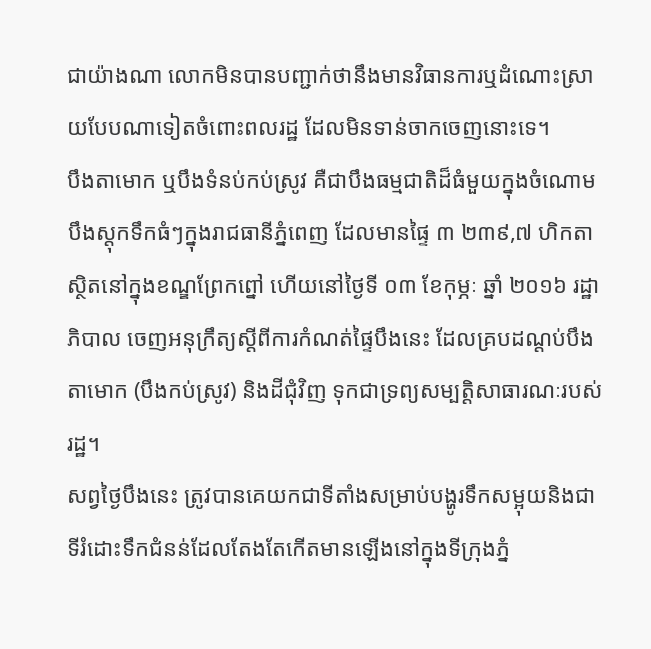ជាយ៉ាងណា លោកមិនបានបញ្ជាក់ថានឹងមានវិធានការឬដំណោះស្រាយបែបណាទៀតចំពោះពលរដ្ឋ ដែលមិនទាន់ចាកចេញនោះទេ។
បឹងតាមោក ឬបឹងទំនប់កប់ស្រូវ គឺជាបឹងធម្មជាតិដ៏ធំមួយក្នុងចំណោមបឹងស្តុកទឹកធំៗក្នុងរាជធានីភ្នំពេញ ដែលមានផ្ទៃ ៣ ២៣៩,៧ ហិកតា ស្ថិតនៅក្នុងខណ្ឌព្រែកព្នៅ ហើយនៅថ្ងៃទី ០៣ ខែកុម្ភៈ ឆ្នាំ ២០១៦ រដ្ឋាភិបាល ចេញអនុក្រឹត្យស្តីពីការកំណត់ផ្ទៃបឹងនេះ ដែលគ្របដណ្តប់បឹងតាមោក (បឹងកប់ស្រូវ) និងដីជុំវិញ ទុកជាទ្រព្យសម្បត្តិសាធារណៈរបស់រដ្ឋ។
សព្វថ្ងៃបឹងនេះ ត្រូវបានគេយកជាទីតាំងសម្រាប់បង្ហូរទឹកសម្អុយនិងជាទីរំដោះទឹកជំនន់ដែលតែងតែកើតមានឡើងនៅក្នុងទីក្រុងភ្នំ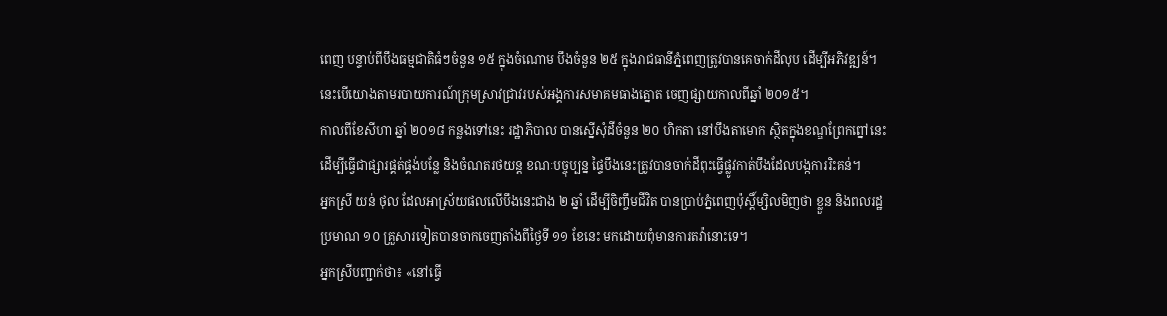ពេញ បន្ទាប់ពីបឹងធម្មជាតិធំៗចំនួន ១៥ ក្នុងចំណោម បឹងចំនួន ២៥ ក្នុងរាជធានីភ្នំពេញត្រូវបានគេចាក់ដីលុប ដើម្បីអភិវឌ្ឍន៍។ នេះបើយោងតាមរបាយការណ៍ក្រុមស្រាវជ្រាវរបស់អង្គការសមាគមធាងត្នោត ចេញផ្សាយកាលពីឆ្នាំ ២០១៥។
កាលពីខែសីហា ឆ្នាំ ២០១៨ កន្លងទៅនេះ រដ្ឋាភិបាល បានស្នើសុំដីចំនួន ២០ ហិកតា នៅបឹងតាមោក ស្ថិតក្នុងខណ្ឌព្រែកព្នៅនេះ ដើម្បីធ្វើជាផ្សារផ្គត់ផ្គង់បន្លែ និងចំណតរថយន្ត ខណៈបច្ចុប្បន្ន ផ្ទៃបឹងនេះត្រូវបានចាក់ដីពុះធ្វើផ្លូវកាត់បឹងដែលបង្កការរិះគន់។
អ្នកស្រី យន់ ថុល ដែលអាស្រ័យផលលើបឹងនេះជាង ២ ឆ្នាំ ដើម្បីចិញ្ចឹមជីវិត បានប្រាប់ភ្នំពេញប៉ុស្តិ៍ម្សិលមិញថា ខ្លួន និងពលរដ្ឋប្រមាណ ១០ គ្រួសារទៀតបានចាកចេញតាំងពីថ្ងៃទី ១១ ខែនេះ មកដោយពុំមានការតវ៉ានោះទេ។
អ្នកស្រីបញ្ជាក់ថា៖ «នៅធ្វើ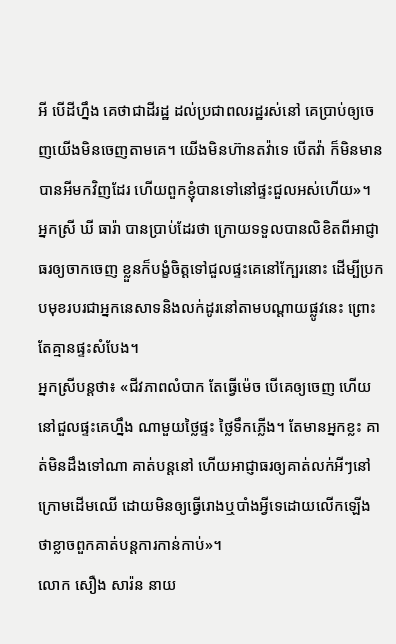អី បើដីហ្នឹង គេថាជាដីរដ្ឋ ដល់ប្រជាពលរដ្ឋរស់នៅ គេប្រាប់ឲ្យចេញយើងមិនចេញតាមគេ។ យើងមិនហ៊ានតវ៉ាទេ បើតវ៉ា ក៏មិនមានបានអីមកវិញដែរ ហើយពួកខ្ញុំបានទៅនៅផ្ទះជួលអស់ហើយ»។
អ្នកស្រី ឃី ធារ៉ា បានប្រាប់ដែរថា ក្រោយទទួលបានលិខិតពីអាជ្ញាធរឲ្យចាកចេញ ខ្លួនក៏បង្ខំចិត្តទៅជួលផ្ទះគេនៅក្បែរនោះ ដើម្បីប្រកបមុខរបរជាអ្នកនេសាទនិងលក់ដូរនៅតាមបណ្តាយផ្លូវនេះ ព្រោះតែគ្មានផ្ទះសំបែង។
អ្នកស្រីបន្តថា៖ «ជីវភាពលំបាក តែធ្វើម៉េច បើគេឲ្យចេញ ហើយនៅជួលផ្ទះគេហ្នឹង ណាមួយថ្លៃផ្ទះ ថ្លៃទឹកភ្លើង។ តែមានអ្នកខ្លះ គាត់មិនដឹងទៅណា គាត់បន្តនៅ ហើយអាជ្ញាធរឲ្យគាត់លក់អីៗនៅក្រោមដើមឈើ ដោយមិនឲ្យធ្វើរោងឬបាំងអ្វីទេដោយលើកឡើងថាខ្លាចពួកគាត់បន្តការកាន់កាប់»។
លោក សឿង សារ៉ន នាយ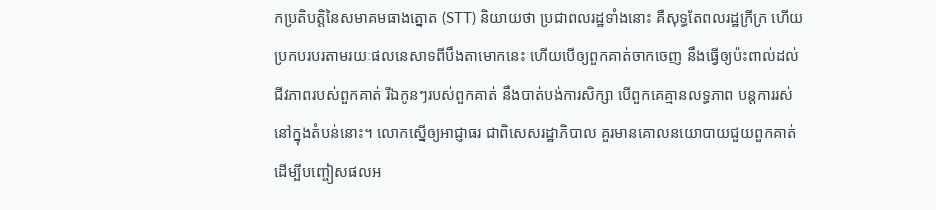កប្រតិបត្តិនៃសមាគមធាងត្នោត (STT) និយាយថា ប្រជាពលរដ្ឋទាំងនោះ គឺសុទ្ធតែពលរដ្ឋក្រីក្រ ហើយប្រកបរបរតាមរយៈផលនេសាទពីបឹងតាមោកនេះ ហើយបើឲ្យពួកគាត់ចាកចេញ នឹងធ្វើឲ្យប៉ះពាល់ដល់ជីវភាពរបស់ពួកគាត់ រីឯកូនៗរបស់ពួកគាត់ នឹងបាត់បង់ការសិក្សា បើពួកគេគ្មានលទ្ធភាព បន្តការរស់នៅក្នុងតំបន់នោះ។ លោកស្នើឲ្យអាជ្ញាធរ ជាពិសេសរដ្ឋាភិបាល គួរមានគោលនយោបាយជួយពួកគាត់ ដើម្បីបញ្ចៀសផលអ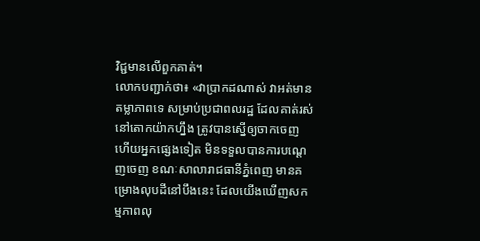វិជ្ជមានលើពួកគាត់។
លោកបញ្ជាក់ថា៖ «វាប្រាកដណាស់ វាអត់មានតម្លាភាពទេ សម្រាប់ប្រជាពលរដ្ឋ ដែលគាត់រស់នៅតោកយ៉ាកហ្នឹង ត្រូវបានស្នើឲ្យចាកចេញ ហើយអ្នកផ្សេងទៀត មិនទទួលបានការបណ្តេញចេញ ខណៈសាលារាជធានីភ្នំពេញ មានគម្រោងលុបដីនៅបឹងនេះ ដែលយើងឃើញសកម្មភាពលុ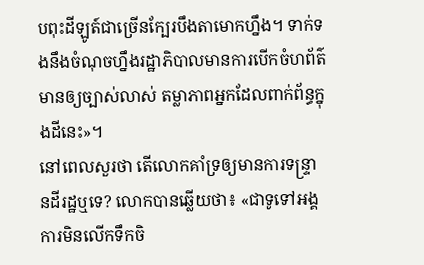បពុះដីឡូត៍ជាច្រើនក្បែរបឹងតាមោកហ្នឹង។ ទាក់ទងនឹងចំណុចហ្នឹងរដ្ឋាភិបាលមានការបើកចំហព័ត៌មានឲ្យច្បាស់លាស់ តម្លាភាពអ្នកដែលពាក់ព័ន្ធក្នុងដីនេះ»។
នៅពេលសួរថា តើលោកគាំទ្រឲ្យមានការទន្ទ្រានដីរដ្ឋឬទេ? លោកបានឆ្លើយថា៖ «ជាទូទៅអង្គការមិនលើកទឹកចិ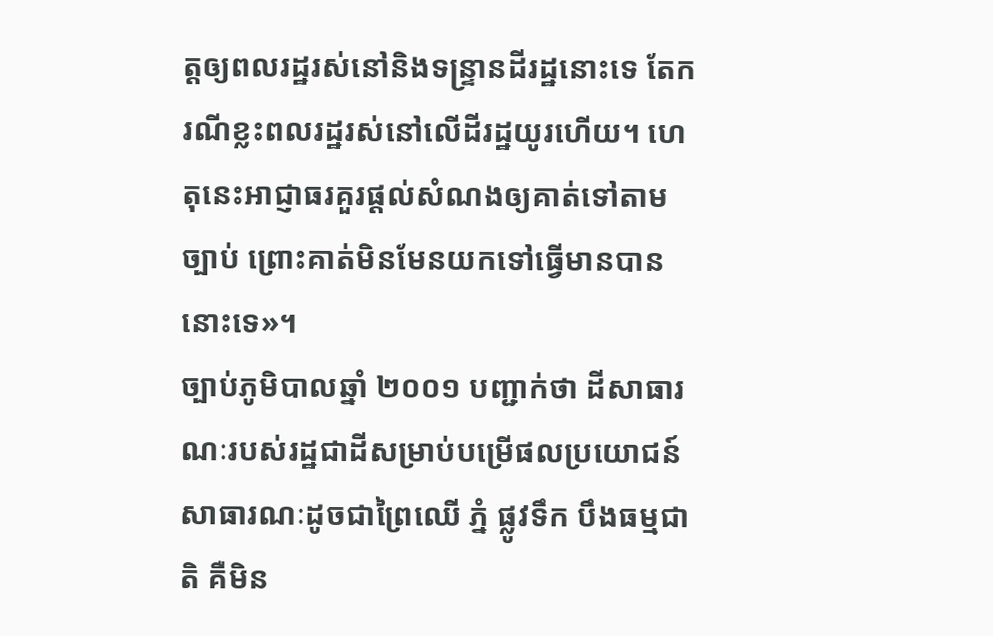ត្តឲ្យពលរដ្ឋរស់នៅនិងទន្ទ្រានដីរដ្ឋនោះទេ តែករណីខ្លះពលរដ្ឋរស់នៅលើដីរដ្ឋយូរហើយ។ ហេតុនេះអាជ្ញាធរគួរផ្តល់សំណងឲ្យគាត់ទៅតាមច្បាប់ ព្រោះគាត់មិនមែនយកទៅធ្វើមានបាននោះទេ»។
ច្បាប់ភូមិបាលឆ្នាំ ២០០១ បញ្ជាក់ថា ដីសាធារណៈរបស់រដ្ឋជាដីសម្រាប់បម្រើផលប្រយោជន៍សាធារណៈដូចជាព្រៃឈើ ភ្នំ ផ្លូវទឹក បឹងធម្មជាតិ គឺមិន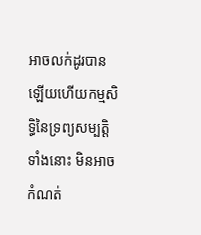អាចលក់ដូរបានឡើយហើយកម្មសិទ្ធិនៃទ្រព្យសម្បត្តិទាំងនោះ មិនអាចកំណត់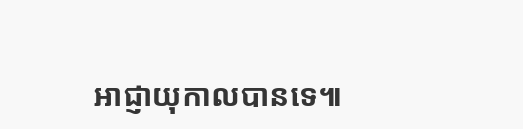អាជ្ញាយុកាលបានទេ៕